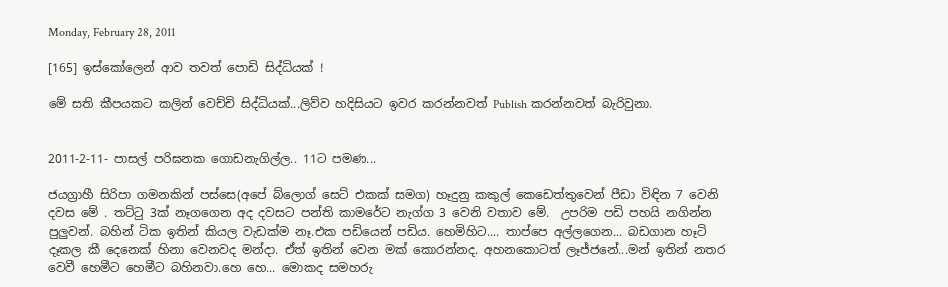Monday, February 28, 2011

[165] ඉස්කෝලෙන් ආව තවත් පොඩි සිද්ධියක් !

මේ සති කීපයකට කලින් වෙච්චි සිද්ධියක්...ලිව්ව හදිසියට ඉවර කරන්නවත් Publish කරන්නවත් බැරිවුනා.


2011-2-11- පාසල් පරිඝනක ගොඩනැගිල්ල.. 11ට පමණ...

ජයග්‍රාහී සිරිපා ගමනකින් පස්සෙ(අපේ බ්ලොග් සෙට් එකක් සමග) හෑදුනු කකුල් කෙඩෙත්තුවෙන් පීඩා විඳින 7 වෙනි දවස මේ . තට්ටු 3ක් නෑගගෙන අද දවසට පන්ති කාමරේට නැග්ග 3 වෙනි වතාව මේ.  උපරිම පඩි පහයි නගින්න පුලුවන්. බහින් ටික ඉතින් කියල වැඩක්ම නෑ.එක පඩියෙන් පඩිය. හෙමිහිට.... තාප්පෙ අල්ලගෙන... බඩගාන හෑටි දෑකල කී දෙනෙක් හිනා වෙනවද මන්දා. ඒත් ඉතින් වෙන මක් කොරන්නද. අහනකොටත් ලෑජ්ජනේ...මන් ඉතින් නතර වෙවී හෙමීට හෙමීට බහිනවා.හෙ හෙ... මොකද සමහරු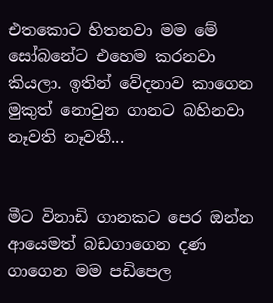එතකොට හිතනවා මම මේ සෝබනේට එහෙම කරනවා කියලා. ඉතින් වේදනාව කාගෙන මුකුත් නොවුන ගානට බහිනවා නෑවති නෑවතී...


මීට විනාඩි ගානකට පෙර ඔන්න ආයෙමත් බඩගාගෙන දණ ගාගෙන මම පඩිපෙල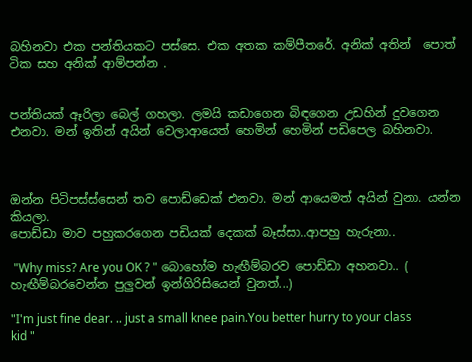බහිනවා එක පන්තියකට පස්සෙ. එක අතක කම්පීතරේ. අනික් අතින්  පොත් ටික සහ අනික් ආම්පන්න .


පන්තියක් ඈරිලා බෙල් ගහලා. ලමයි කඩාගෙන බිඳගෙන උඩහින් දුවගෙන එනවා. මන් ඉතින් අයින් වෙලාආයෙත් හෙමින් හෙමින් පඩිපෙල බහිනවා.



ඔන්න පිටිපස්ස්සෙන් තව පොඩ්ඩෙක් එනවා. මන් ආයෙමත් අයින් වුනා. යන්න කියලා.
පොඩ්ඩා මාව පහුකරගෙන පඩියක් දෙකක් බෑස්සා..ආපහු හැරුනා..

 "Why miss? Are you OK ? " බොහෝම හැඟීම්බරව පොඩ්ඩා අහනවා.. ( හැඟීම්බරවෙන්න පුලුවන් ඉන්ගිරිසියෙන් වුනත්...)

"I'm just fine dear. .. just a small knee pain.You better hurry to your class kid "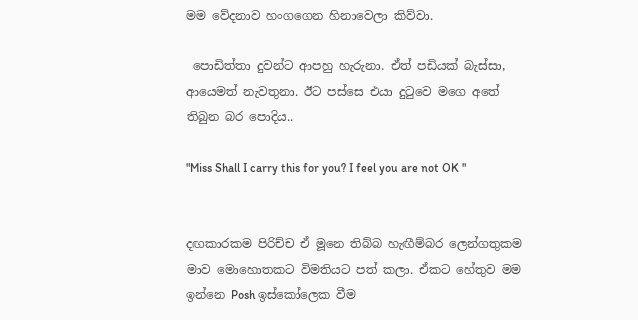මම වේදනාව හංගගෙන හිනාවෙලා කිව්වා.

 පොඩිත්තා දුවන්ට ආපහු හැරුනා. ඒත් පඩියක් බැස්සා, ආයෙමත් නැවතුනා. ඊට පස්සෙ එයා දුටුවෙ මගෙ අතේ තිබුන බර පොදිය..

"Miss Shall I carry this for you? I feel you are not OK "


දඟකාරකම පිරිච්ච ඒ මූනෙ තිබ්බ හැඟීම්බර ලෙන්ගතුකම මාව මොහොතකට විමතියට පත් කලා. ඒකට හේතුව මම ඉන්නෙ Posh ඉස්කෝලෙක වීම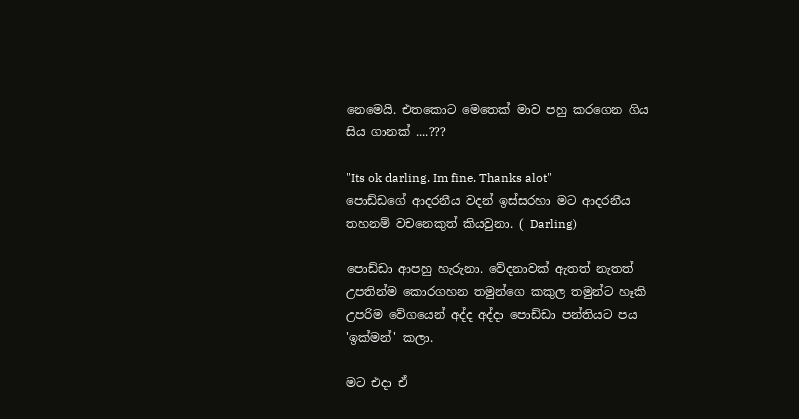නෙමෙයි. එතකොට මෙතෙක් මාව පහු කරගෙන ගිය සිය ගානක් ....???

"Its ok darling. Im fine. Thanks alot"
පොඩ්ඩගේ ආදරනීය වදන් ඉස්සරහා මට ආදරනීය තහනම් වචනෙකුත් කියවුනා. ( Darling)

පොඩ්ඩා ආපහු හැරුනා. වේදනාවක් ඇතත් නැතත් උපතින්ම කොරගහන තමුන්ගෙ කකුල තමුන්ට හෑකි උපරිම වේගයෙන් අද්ද අද්දා පොඩ්ඩා පන්තියට පය 'ඉක්මන්' කලා.

මට එදා ඒ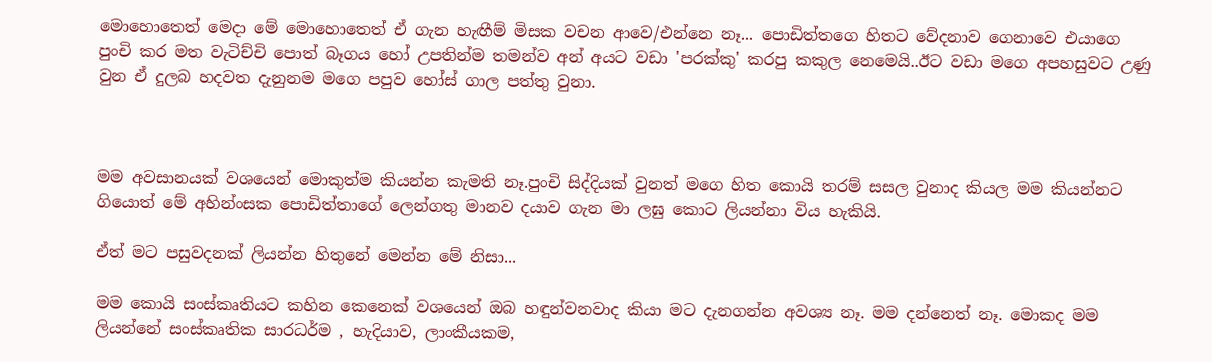මොහොතෙත් මෙදා මේ මොහොතෙත් ඒ ගැන හැඟීම් මිසක වචන ආවෙ/එන්නෙ නෑ... පොඩිත්තගෙ හිතට වේදනාව ගෙනාවෙ එයාගෙ පුංචි කර මත වැටිච්චි පොත් බෑගය හෝ උපතින්ම තමන්ව අන් අයට වඩා 'පරක්කු' කරපු කකුල නෙමෙයි..ඊට වඩා මගෙ අපහසුවට උණු වුන ඒ දුලබ හදවත දැනුනම මගෙ පපුව හෝස් ගාල පත්තු වුනා.



මම අවසානයක් වශයෙන් මොකුත්ම කියන්න කැමති නෑ.පුංචි සිද්දියක් වුනත් මගෙ හිත කොයි තරම් සසල වුනාද කියල මම කියන්නට ගියොත් මේ අහින්ංසක පොඩිත්තාගේ ලෙන්ගතු මානව දයාව ගැන මා ලඝු කොට ලියන්නා විය හැකියි.

ඒත් මට පසුවදනක් ලියන්න හිතුනේ මෙන්න මේ නිසා...

මම කොයි සංස්කෘතියට කහින කෙනෙක් වශයෙන් ඔබ හඳුන්වනවාද කියා මට දැනගන්න අවශ්‍ය නෑ. මම දන්නෙත් නෑ. මොකද මම ලියන්නේ සංස්කෘතික සාරධර්ම , හැදියාව, ලාංකීයකම,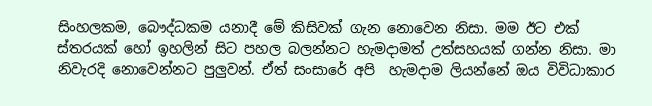සිංහලකම, බෞද්ධකම යනාදී මේ කිසිවක් ගැන නොවෙන නිසා. මම ඊට එක් ස්තරයක් හෝ ඉහලින් සිට පහල බලන්නට හැමදාමත් උත්සහයක් ගන්න නිසා. මා නිවැරදි නොවෙන්නට පුලුවන්. ඒත් සංසාරේ අපි  හැමදාම ලියන්නේ ඔය විවිධාකාර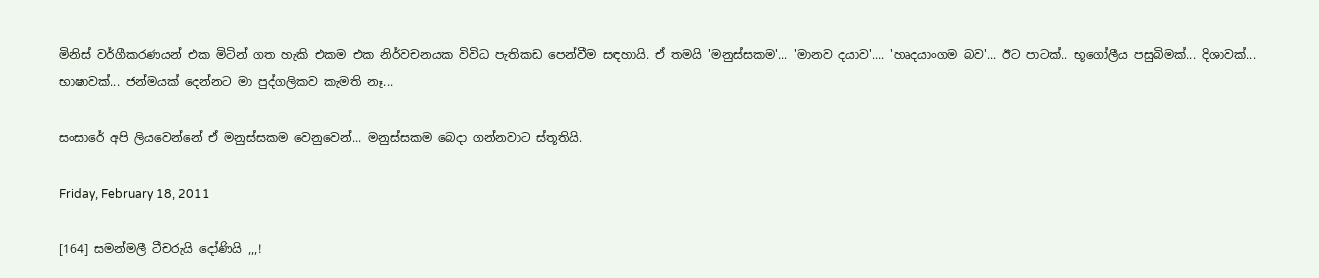මිනිස් වර්ගීකරණයන් එක මිටින් ගත හැකි එකම එක නිර්වචනයක විවිධ පැතිකඩ පෙන්වීම සඳහායි. ඒ තමයි 'මනුස්සකම'... 'මානව දයාව'.... 'හෘදයාංගම බව'... ඊට පාටක්.. භූගෝලීය පසුබිමක්... දිශාවක්... භාෂාවක්... ජන්මයක් දෙන්නට මා පුද්ගලිකව කැමති නෑ...

සංසාරේ අපි ලියවෙන්නේ ඒ මනුස්සකම වෙනුවෙන්... මනුස්සකම බෙදා ගන්නවාට ස්තූතියි.

Friday, February 18, 2011

[164] සමන්මලී ටීචරුයි දෝණියි ,,,!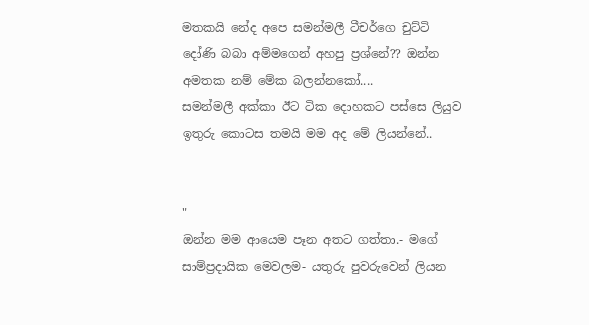මතකයි නේද අපෙ සමන්මලී ටීචර්ගෙ චුට්ටි දෝණි බබා අම්මගෙන් අහපු ප්‍රශ්නේ?? ඔන්න අමතක නම් මේක බලන්නකෝ....
සමන්මලී අක්කා ඊට ටික දොහකට පස්සෙ ලියුව ඉතුරු කොටස තමයි මම අද මේ ලියන්නේ..


"
ඔන්න මම ආයෙම පෑන අතට ගත්තා.- මගේ සාම්ප්‍රදායික මෙවලම- යතුරු පුවරුවෙන් ලියන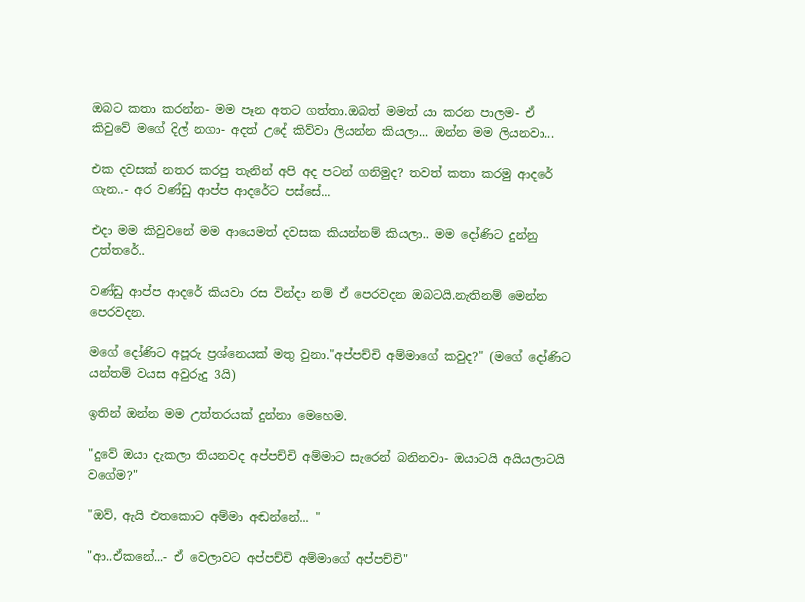ඔබට කතා කරන්න- මම පෑන අතට ගත්තා.ඔබත් මමත් යා කරන පාලම- ඒ කිවුවේ මගේ දිල් නගා- අදත් උදේ කිව්වා ලියන්න කියලා... ඔන්න මම ලියනවා...

එක දවසක් නතර කරපු තැනින් අපි අද පටන් ගනිමුද? තවත් කතා කරමු ආදරේ ගැන..- අර වණ්ඩු ආප්ප ආදරේට පස්සේ...

එදා මම කිවුවනේ මම ආයෙමත් දවසක කියන්නම් කියලා.. මම දෝණිට දුන්නු උත්තරේ..

වණ්ඩු ආප්ප ආදරේ කියවා රස වින්දා නම් ඒ පෙරවදන ඔබටයි.නැතිනම් මෙන්න පෙරවදන.

මගේ දෝණිට අපූරු ප්‍රශ්නෙයක් මතු වුනා."අප්පච්චි අම්මාගේ කවුද?" (මගේ දෝණිට යන්තම් වයස අවුරුදු 3යි)

ඉතින් ඔන්න මම උත්තරයක් දුන්නා මෙහෙම.

"දුවේ ඔයා දැකලා තියනවද අප්පච්චි අම්මාට සැරෙන් බනිනවා- ඔයාටයි අයියලාටයි වගේම?"

"ඔව්, ඇයි එතකොට අම්මා අඬන්නේ... "

"ආ..ඒකනේ...- ඒ වෙලාවට අප්පච්චි අම්මාගේ අප්පච්චි"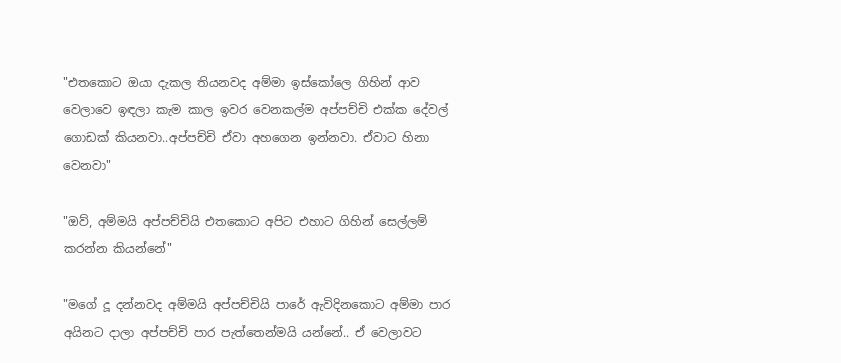"එතකොට ඔයා දැකල තියනවද අම්මා ඉස්කෝලෙ ගිහින් ආව වෙලාවෙ ඉඳලා කැම කාල ඉවර වෙනකල්ම අප්පච්චි එක්ක දේවල් ගොඩක් කියනවා..අප්පච්චි ඒවා අහගෙන ඉන්නවා. ඒවාට හිනා වෙනවා"

"ඔව්, අම්මයි අප්පච්චියි එතකොට අපිට එහාට ගිහින් සෙල්ලම් කරන්න කියන්නේ"

"මගේ දූ දන්නවද අම්මයි අප්පච්චියි පාරේ ඇවිදිනකොට අම්මා පාර අයිනට දාලා අප්පච්චි පාර පැත්තෙන්මයි යන්නේ.. ඒ වෙලාවට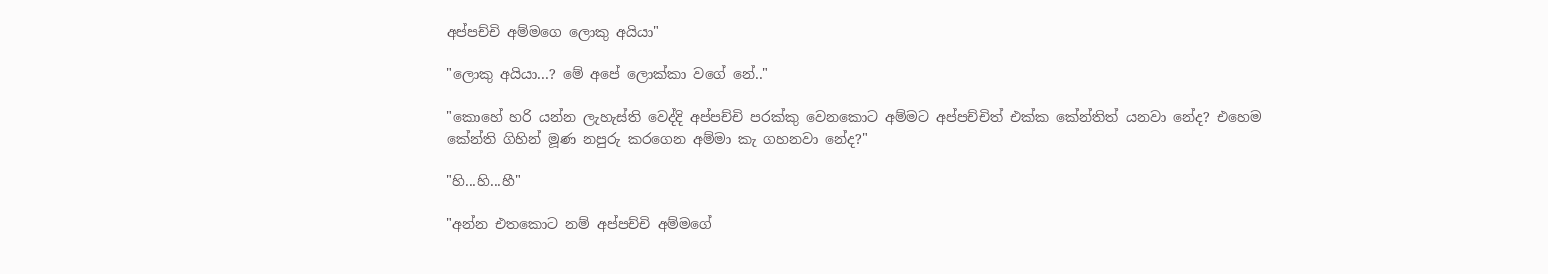අප්පච්චි අම්මගෙ ලොකු අයියා"

"ලොකු අයියා...? මේ අපේ ලොක්කා වගේ නේ.."

"කොහේ හරි යන්න ලැහැස්ති වෙද්දි අප්පච්චි පරක්කු වෙනකොට අම්මට අප්පච්චිත් එක්ක කේන්තිත් යනවා නේද? එහෙම කේන්ති ගිහින් මූණ නපුරු කරගෙන අම්මා කැ ගහනවා නේද?"

"හි...හි...හී"

"අන්න එතකොට නම් අප්පච්චි අම්මගේ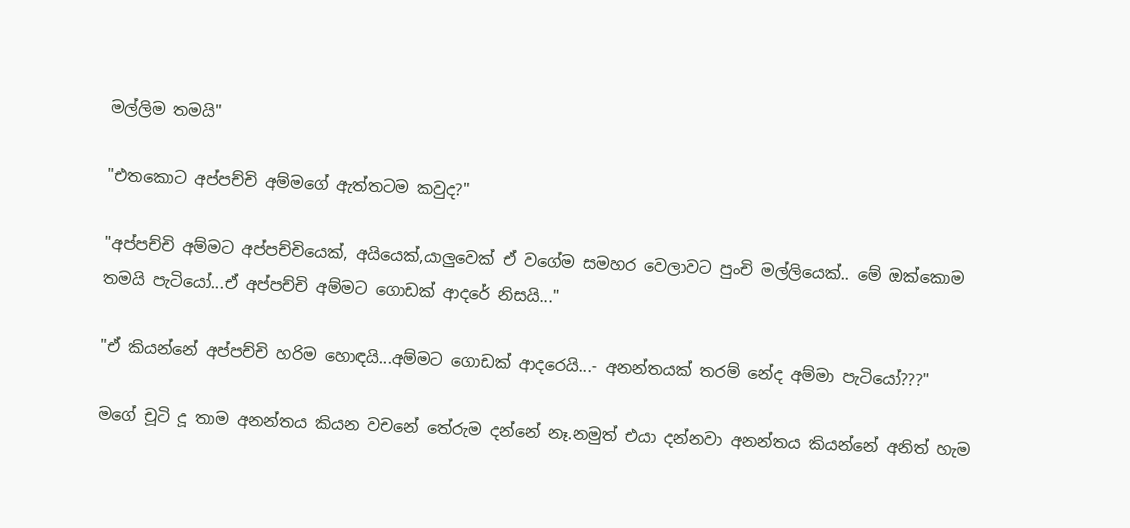මල්ලිම තමයි"

"එතකොට අප්පච්චි අම්මගේ ඇත්තටම කවුද?"

"අප්පච්චි අම්මට අප්පච්චියෙක්, අයියෙක්,යාලුවෙක් ඒ වගේම සමහර වෙලාවට පුංචි මල්ලියෙක්.. මේ ඔක්කොම තමයි පැටියෝ...ඒ අප්පච්චි අම්මට ගොඩක් ආදරේ නිසයි..."

"ඒ කියන්නේ අප්පච්චි හරිම හොඳයි...අම්මට ගොඩක් ආදරෙයි...- අනන්තයක් තරම් නේද අම්මා පැටියෝ???"

මගේ චූටි දූ තාම අනන්තය කියන වචනේ තේරුම දන්නේ නෑ.නමුත් එයා දන්නවා අනන්තය කියන්නේ අනිත් හැම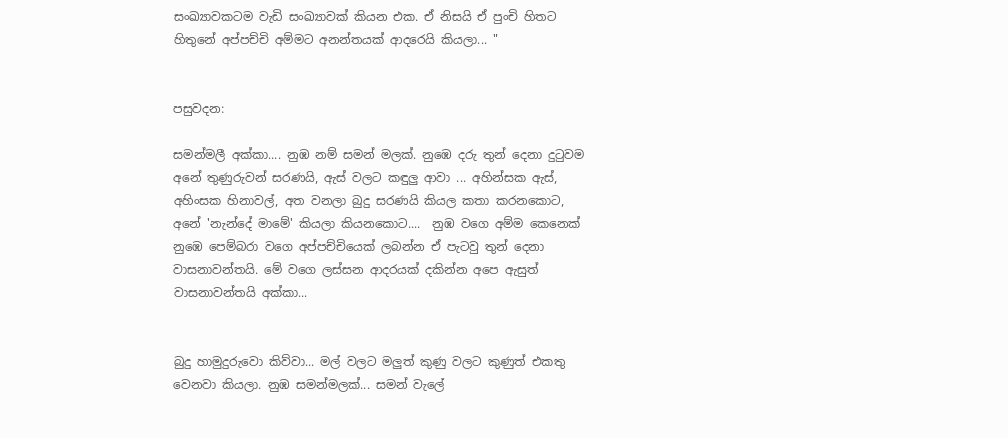සංඛ්‍යාවකටම වැඩි සංඛ්‍යාවක් කියන එක. ඒ නිසයි ඒ පුංචි හිතට හිතුනේ අප්පච්චි අම්මට අනන්තයක් ආදරෙයි කියලා... "


පසුවදන:

සමන්මලී අක්කා.... නුඹ නම් සමන් මලක්. නුඹෙ දරු තුන් දෙනා දු‍ටුවම අනේ තුණුරුවන් සරණයි, ඇස් වලට කඳුලු ආවා ... අහින්සක ඇස්, අහිංසක හිනාවල්, අත වනලා බුදු සරණයි කියල කතා කරනකොට, අනේ 'නැන්දේ මාමේ' කියලා කියනකොට....  නුඹ වගෙ අම්ම කෙනෙක් නුඹෙ පෙම්බරා වගෙ අප්පච්චියෙක් ලබන්න ඒ පැටවු තුන් දෙනා වාසනාවන්තයි. මේ වගෙ ලස්සන ආදරයක් දකින්න අපෙ ඇසුත් වාසනාවන්තයි අක්කා...


බුදු හාමුදුරුවො කිව්වා... මල් වලට මලුත් කුණු වලට කුණුත් එකතු වෙනවා කියලා. නුඹ සමන්මලක්... සමන් වැලේ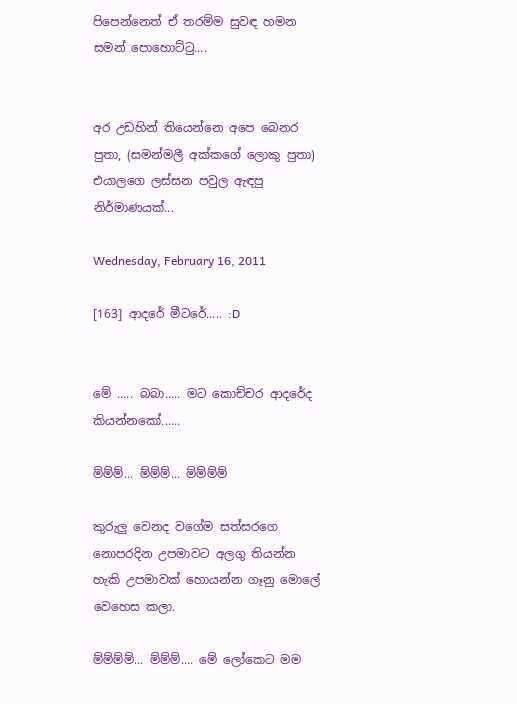පිපෙන්නෙත් ඒ තරම්ම සුවඳ හමන සමන් පොහොට්‍ටු....


අර උඩහින් තියෙන්නෙ අපෙ බෙනර පුතා, (සමන්මලී අක්කගේ ලොකු පුතා) එයාලගෙ ලස්සන පවුල ඇඳපු නිර්මාණයක්...

Wednesday, February 16, 2011

[163] ආදරේ මීටරේ..... :D


මේ ..... බබා..... මට කොච්චර ආදරේද කියන්නකෝ......

ම්ම්ම්... ම්ම්ම්... ම්ම්ම්ම්

කුරුලු වෙනද වගේම සත්සරගෙ නොපරදින උපමාවට අලගු තියන්න හැකි උපමාවක් හොයන්න ගෑනු මොලේ වෙහෙස කලා.

ම්ම්ම්ම්... ම්ම්ම්.... මේ ලෝකෙට මම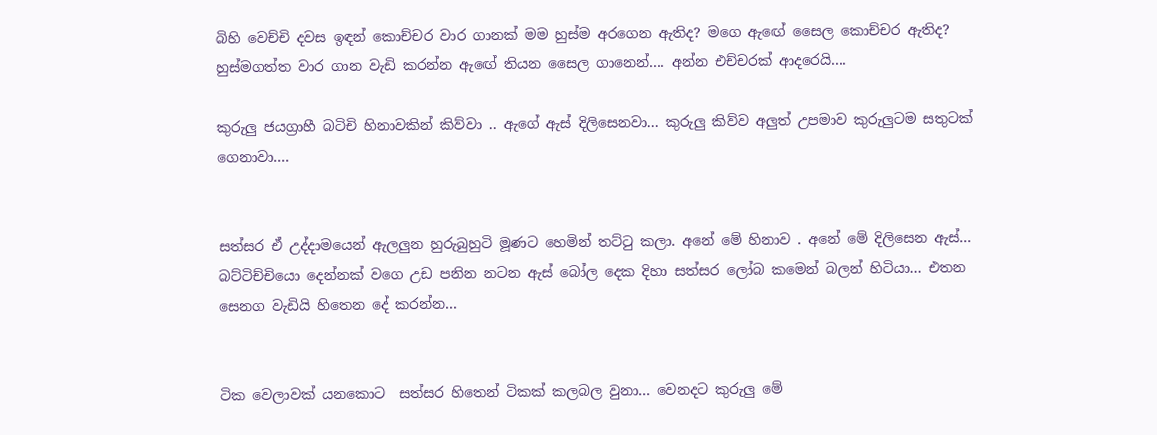බිහි වෙච්චි දවස ඉඳන් කොච්චර වාර ගානක් මම හුස්ම අරගෙන ඇතිද? මගෙ ඇඟේ සෛල කොච්චර ඇතිද? හුස්මගත්ත වාර ගාන වැඩි කරන්න ඇඟේ තියන සෛල ගානෙන්.... අන්න එච්චරක් ආදරෙයි....

කුරුලු ජයග්‍රාහී බටිචි හිනාවකින් කිව්වා .. ඇගේ ඇස් දිලිසෙනවා... කුරුලු කිව්ව අලුත් උපමාව කුරුලුටම සතුටක් ගෙනාවා....


සත්සර ඒ උද්දාමයෙන් ඇලලුන හුරුබුහුටි මූණට හෙමින් තට්ටු කලා. අනේ මේ හිනාව . අනේ මේ දිලිසෙන ඇස්... බට්ටිච්චියො දෙන්නක් වගෙ උඩ පනින නටන ඇස් බෝල දෙක දිහා සත්සර ලෝබ කමෙන් බලන් හිටියා... එතන සෙනග වැඩියි හිතෙන දේ කරන්න...


ටික වෙලාවක් යනකොට  සත්සර හිතෙන් ටිකක් කලබල වුනා... වෙනදට කුරුලු මේ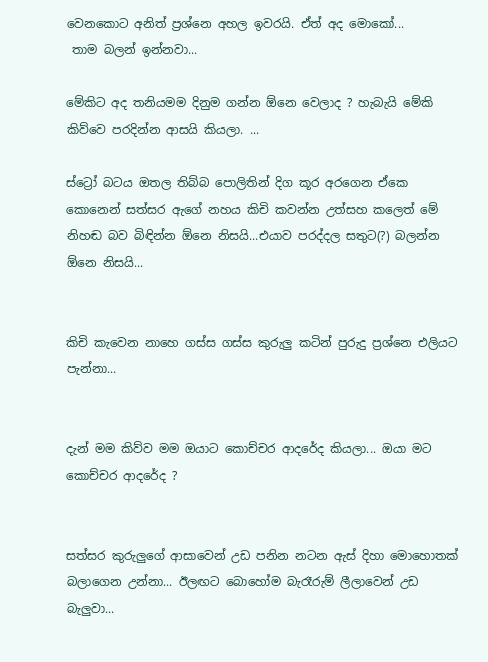වෙනකොට අනිත් ප්‍රශ්නෙ අහල ඉවරයි. ඒත් අද මොකෝ...
 තාම බලන් ඉන්නවා...

මේකිට අද තනියමම දිනුම ගන්න ඕනෙ වෙලාද ? හැබැයි මේකි කිව්වෙ පරදින්න ආසයි කියලා. ...

ස්ට්‍රෝ බටය ඔතල තිබ්බ පොලිතින් දිග කූර අරගෙන ඒකෙ කොනෙන් සත්සර ඇගේ නහය කිචි කවන්න උත්සහ කලෙත් මේ නිහඬ බව බිඳින්න ඕනෙ නිසයි...එයාව පරද්දල සතුට(?) බලන්න ඕනෙ නිසයි...


කිචි කැවෙන නාහෙ ගස්ස ගස්ස කුරුලු කටින් පුරුදු ප්‍රශ්නෙ එලියට පැන්නා...


දැන් මම කිව්ව මම ඔයාට කොච්චර ආදරේද කියලා... ඔයා මට කොච්චර ආදරේද ?


සත්සර කුරුලුගේ ආසාවෙන් උඩ පනින නටන ඇස් දිහා මොහොතක් බලාගෙන උන්නා... ඊලඟට බොහෝම බැරෑරුම් ලීලාවෙන් උඩ බැලුවා...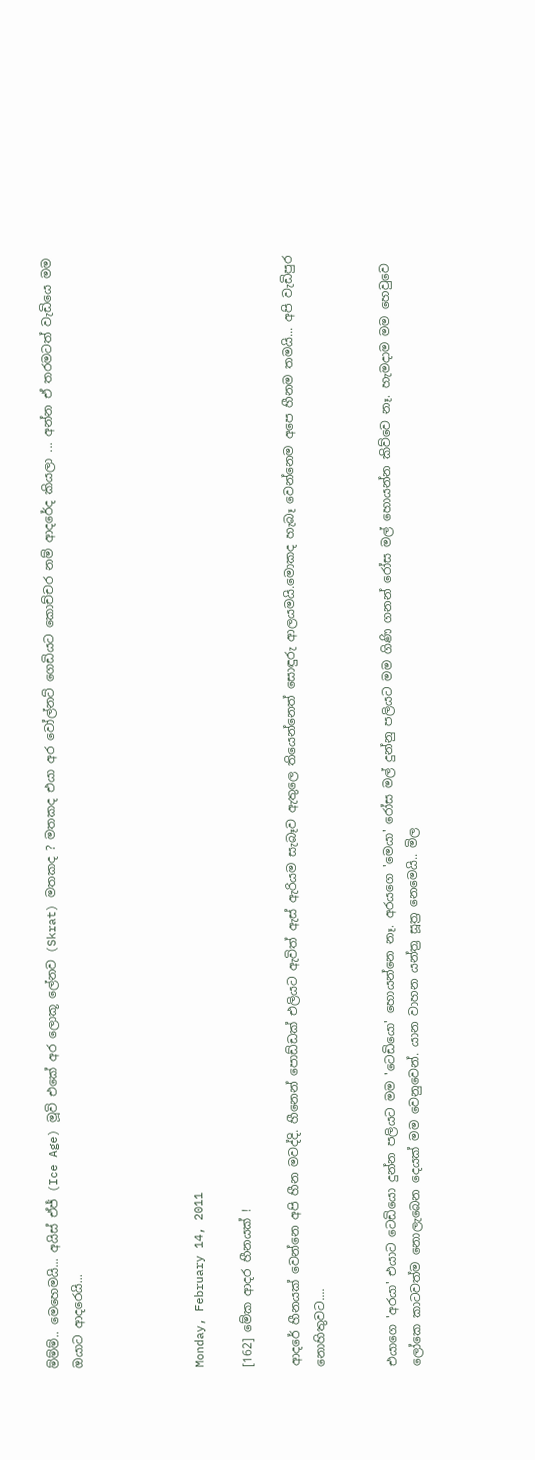ම්ම්ම්.. මෙහෙමයි... අයිස් ඒජ් (Ice Age) මූවි එකේ අර ලොකූ ලේනව (Skrat) මතකද ? මතකද එයා අර වෝල්නට් ගෙඩියට කොච්චර නම් ආදරේද කියලා ... අන්න ඒ තරමටත් වැඩියෙ මම ඔයාට ආදරෙයි...




Monday, February 14, 2011

[162] මේක ආදර හීනයක් !

ආදරේ හීනයක් වෙන්නෙ අපි හීන මවද්දි. හීනෙන් පොඩ්ඩක් එලියට ඇවිත් ඇස් ඇරියම සැබෑව ඇතුලෙ තියෙන්නෙත් සොඳුරු ආලයමයි.මොකද හැබෑ වෙන්නෙම අපෙ හීනම තමයි... අපි වැඩිපුර නොහිතුවට....


එයාගෙ 'අරයා' එයාට ටෙඩියො දුන්න පලියට මම 'ටෙඩියො' හොයන්නෙ නෑ. අරයගෙ 'මෙයා' රෝස මල් දුන්නු පලියට මම ගිණි ගනන් රෝස මල් හොයන්න කිව්වෙ නෑ. හැමදාම මම හෙවුවෙ ලෝකෙ කාටවත්ම නොලැබෙන දෙයක් මම වෙනුවෙන්. යාන වාහන යන්ත්‍ර සූත්‍ර නෙමෙයි.. මිල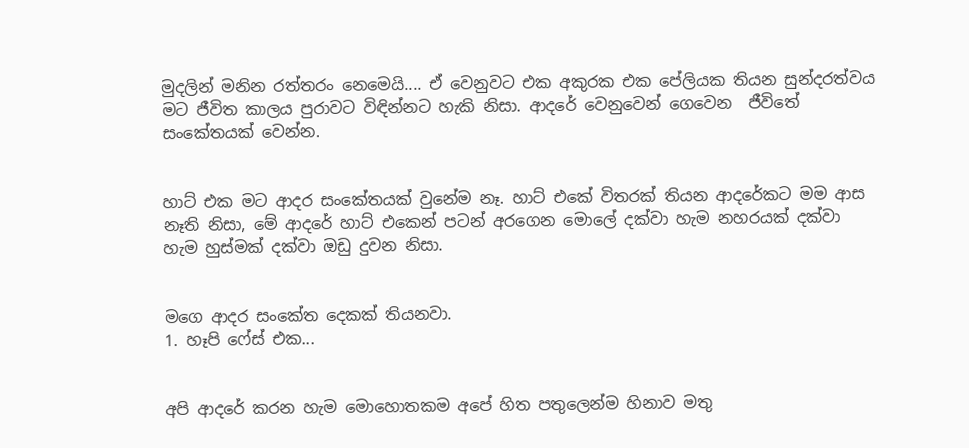මුදලින් මනින රත්තරං නෙමෙයි.... ඒ වෙනුවට එක අකුරක එක පේලියක තියන සුන්දරත්වය මට ජීවිත කාලය පුරාවට විඳින්නට හැකි නිසා. ආදරේ වෙනුවෙන් ගෙවෙන  ජීවිතේ සංකේතයක් වෙන්න.


හාට් එක මට ආදර සංකේතයක් වුනේම නෑ. හාට් එකේ විතරක් තියන ආදරේකට මම ආස නෑති නිසා, මේ ආදරේ හාට් එකෙන් පටන් අරගෙන මොලේ දක්වා හැම නහරයක් දක්වා හැම හුස්මක් දක්වා ඔඩු දුවන නිසා.


මගෙ ආදර සංකේත දෙකක් තියනවා.
1. හෑපි ෆේස් එක...


අපි ආදරේ කරන හැම මොහොතකම අපේ හිත පතුලෙන්ම හිනාව මතු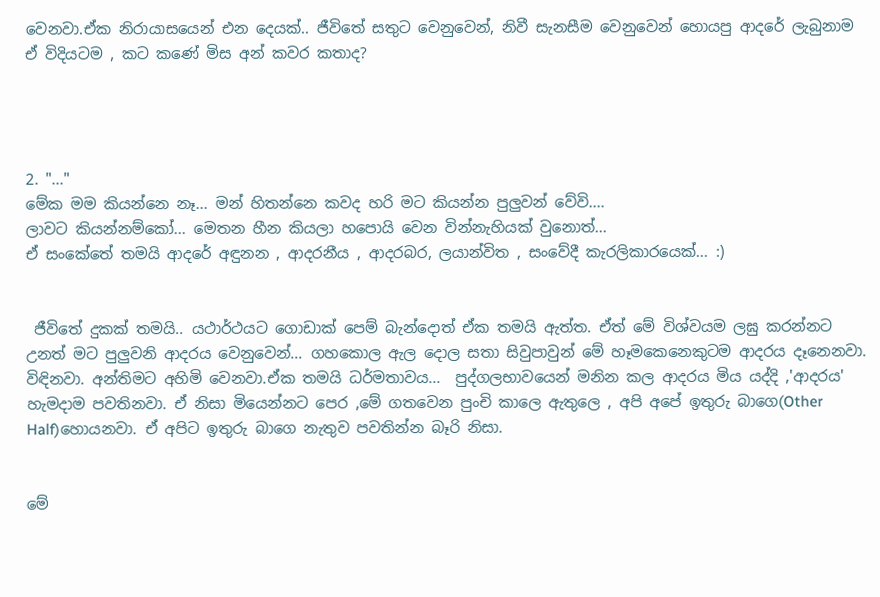වෙනවා.ඒක නිරායාසයෙන් එන දෙයක්.. ජීවිතේ සතුට වෙනුවෙන්, නිවී සැනසීම වෙනුවෙන් හොයපු ආදරේ ලැබුනාම ඒ විදියටම , කට කණේ මිස අන් කවර කතාද?




2. "..."
මේක මම කියන්නෙ නෑ... මන් හිතන්නෙ කවද හරි මට කියන්න පුලුවන් වේවි....
ලාවට කියන්නම්කෝ... මෙතන හීන කියලා හපොයි වෙන වින්නැහියක් වුනොත්...
ඒ සංකේතේ තමයි ආදරේ අඳුනන , ආදරනීය , ආදරබර, ලයාන්විත , සංවේදී කැරලිකාරයෙක්... :)


 ජීවිතේ දුකක් තමයි.. යථාර්ථයට ගොඩාක් පෙම් බැන්දොත් ඒක තමයි ඇත්ත. ඒත් මේ විශ්වයම ලඝු කරන්නට උනත් මට පුලුවනි ආදරය වෙනුවෙන්... ගහකොල ඇල දොල සතා සිවුපාවුන් මේ හෑමකෙනෙකුටම ආදරය දෑනෙනවා. විඳිනවා. අන්තිමට අහිමි වෙනවා.ඒක තමයි ධර්මතාවය...  පුද්ගලභාවයෙන් මනින කල ආදරය මිය යද්දි ,'ආදරය' හැමදාම පවතිනවා. ඒ නිසා මියෙන්නට පෙර ,මේ ගතවෙන පුංචි කාලෙ ඇතුලෙ , අපි අපේ ඉතුරු බාගෙ(Other Half)හොයනවා. ඒ අපිට ඉතුරු බාගෙ නැතුව පවතින්න බෑරි නිසා.


මේ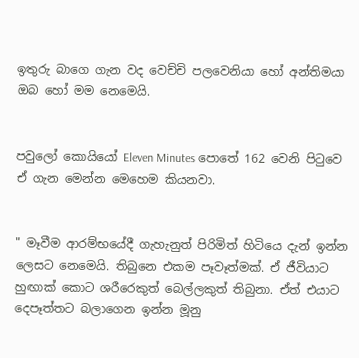ඉතුරු බාගෙ ගැන වද වෙච්චි පලවෙනියා හෝ අන්තිමයා ඔබ හෝ මම නෙමෙයි.


පවුලෝ කොයියෝ Eleven Minutes පොතේ 162 වෙනි පිටුවෙ ඒ ගැන මෙන්න මෙහෙම කියනවා.


" මෑවීම ආරම්භයේදී ගැහැනුත් පිරිමිත් හිටියෙ දැන් ඉන්න ලෙසට නෙමෙයි. තිබුනෙ එකම පෑවෑත්මක්. ඒ ජීවියාට හුඟාක් කොට ශරීරෙකුත් බෙල්ලකුත් තිබුනා. ඒත් එයාට දෙපෑත්තට බලාගෙන ඉන්න මූනු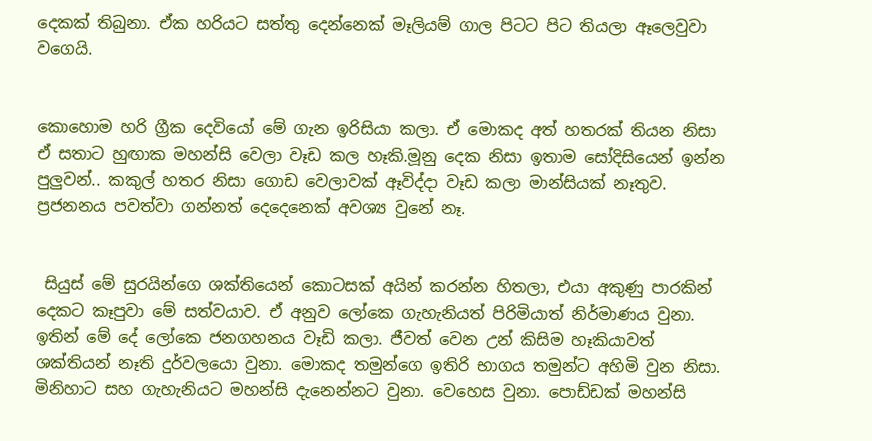දෙකක් තිබුනා. ඒක හරියට සත්තු දෙන්නෙක් මෑලියම් ගාල පිටට පිට තියලා ඈලෙවුවා වගෙයි.


කොහොම හරි ග්‍රීක දෙවියෝ මේ ගැන ඉරිසියා කලා. ඒ මොකද අත් හතරක් තියන නිසා ඒ සතාට හුඟාක මහන්සි වෙලා වෑඩ කල හෑකි.මූනු දෙක නිසා ඉතාම සෝදිසියෙන් ඉන්න පුලුවන්.. කකුල් හතර නිසා ගොඩ වෙලාවක් ඈවිද්දා වෑඩ කලා මාන්සියක් නෑතුව. ප්‍රජනනය පවත්වා ගන්නත් දෙදෙනෙක් අවශ්‍ය වුනේ නෑ.


 සියුස් මේ සුරයින්ගෙ ශක්තියෙන් කොටසක් අයින් කරන්න හිතලා, එයා අකුණු පාරකින් දෙකට කෑපුවා මේ සත්වයාව. ඒ අනුව ලෝකෙ ගැහැනියත් පිරිමියාත් නිර්මාණය වුනා. ඉතින් මේ දේ ලෝකෙ ජනගහනය වෑඩි කලා. ජීවත් වෙන උන් කිසිම හෑකියාවත් ශක්තියන් නෑති දුර්වලයො වුනා. මොකද තමුන්ගෙ ඉතිරි භාගය තමුන්ට අහිමි වුන නිසා. මිනිහාට සහ ගැහැනියට මහන්සි දැනෙන්නට වුනා. වෙහෙස වුනා. පොඩ්ඩක් මහන්සි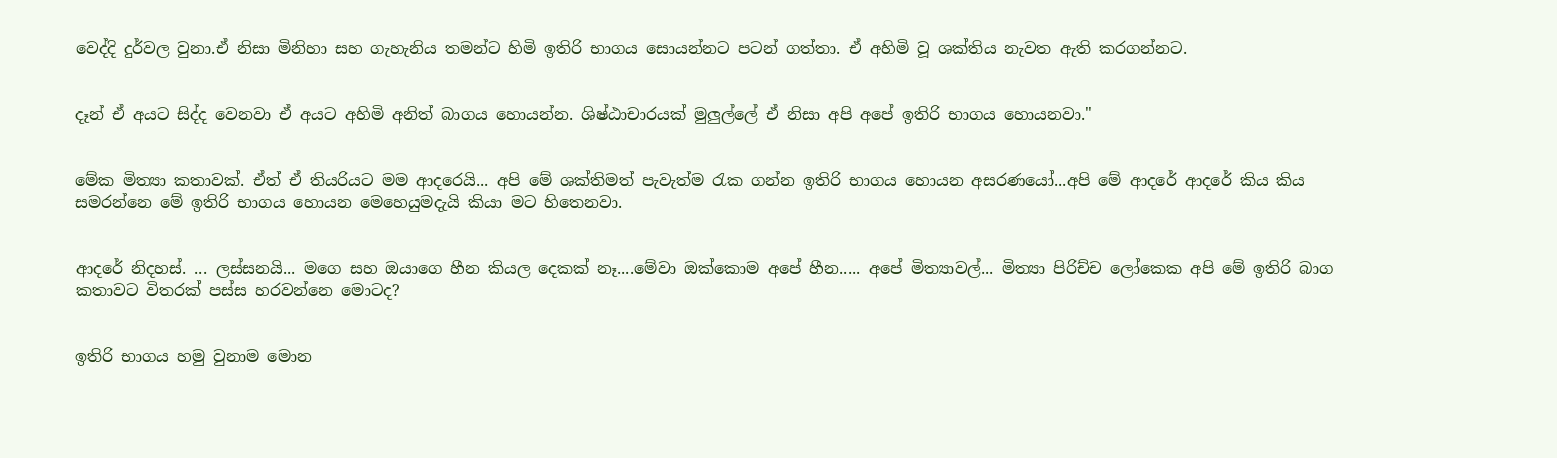වෙද්දි දුර්වල වුනා.ඒ නිසා මිනිහා සහ ගැහැනිය තමන්ට හිමි ඉතිරි භාගය සොයන්නට පටන් ගත්තා. ඒ අහිමි වූ ශක්තිය නැවත ඇති කරගන්නට.


දෑන් ඒ අයට සිද්ද වෙනවා ඒ අයට අහිමි අනිත් බාගය හොයන්න. ශිෂ්ඨාචාරයක් මුලුල්ලේ ඒ නිසා අපි අපේ ඉතිරි භාගය හොයනවා."


මේක මිත්‍යා කතාවක්. ඒත් ඒ තියරියට මම ආදරෙයි... අපි මේ ශක්තිමත් පැවැත්ම රැක ගන්න ඉතිරි භාගය හොයන අසරණයෝ...අපි මේ ආදරේ ආදරේ කිය කිය සමරන්නෙ මේ ඉතිරි භාගය හොයන මෙහෙයුමදැයි කියා මට හිතෙනවා.


ආදරේ නිදහස්. ... ලස්සනයි... මගෙ සහ ඔයාගෙ හීන කියල දෙකක් නෑ....මේවා ඔක්කොම අපේ හීන..... අපේ මිත්‍යාවල්... මිත්‍යා පිරිච්ච ලෝකෙක අපි මේ ඉතිරි බාග කතාවට විතරක් පස්ස හරවන්නෙ මොටද?


ඉතිරි භාගය හමු වුනාම මොන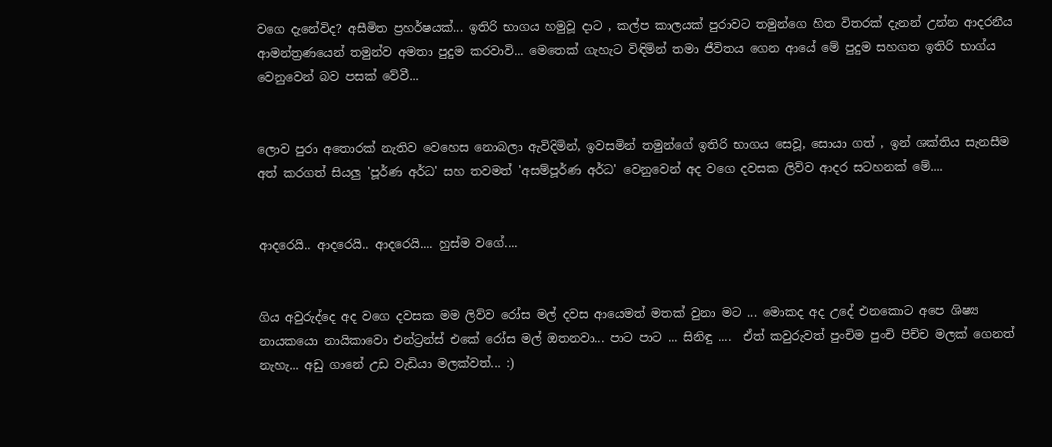වගෙ දැනේවිද? අසීමිත ප්‍රහර්ෂයක්... ඉතිරි භාගය හමුවූ දාට , කල්ප කාලයක් පුරාවට තමුන්ගෙ හිත විතරක් දැනන් උන්න ආදරනීය ආමන්ත්‍රණයෙන් තමුන්ව අමතා පුදුම කරවාවි... මෙතෙක් ගැහැට විඳිමින් තමා ජීවිතය ගෙන ආයේ මේ පුදුම සහගත ඉතිරි භාග්ය වෙනුවෙන් බව පසක් වේවී...


ලොව පුරා අතොරක් නැතිව වෙහෙස නොබලා ඇවිදිමින්, ඉවසමින් තමුන්ගේ ඉතිරි භාගය සෙවූ, සොයා ගත් , ඉන් ශක්තිය සැනසීම අත් කරගත් සියලු 'පූර්ණ අර්ධ' සහ තවමත් 'අසම්පූර්ණ අර්ධ' වෙනුවෙන් අද වගෙ දවසක ලිව්ව ආදර සටහනක් මේ....


ආදරෙයි.. ආදරෙයි.. ආදරෙයි.... හුස්ම වගේ....


ගිය අවුරුද්දෙ අද වගෙ දවසක මම ලිව්ව රෝස මල් දවස ආයෙමත් මතක් වුනා මට ... මොකද අද උදේ එනකොට අපෙ ශිෂ්‍ය නායකයො නායිකාවො එන්ට්‍රන්ස් එකේ රෝස මල් ඔතනවා... පාට පාට ... සිනිඳු ....  ඒත් කවුරුවත් පුංචිම පුංචි පිච්ච මලක් ගෙනත් නැහැ... අඩු ගානේ උඩ වැඩියා මලක්වත්... :)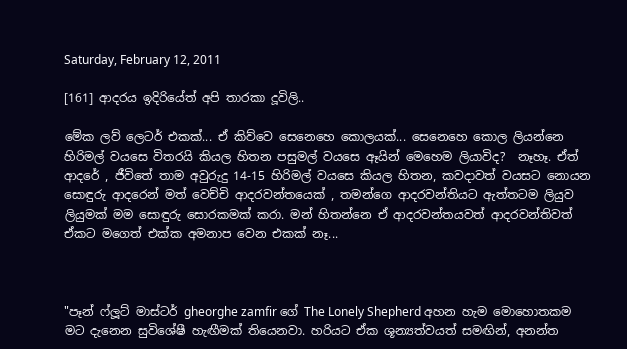Saturday, February 12, 2011

[161] ආදරය ඉදිරියේත් අපි තාරකා දූවිලි..

මේක ලව් ලෙටර් එකක්... ඒ කිව්වෙ සෙනෙහෙ කොලයක්... සෙනෙහෙ කොල ලියන්නෙ හිරිමල් වයසෙ විතරයි කියල හිතන පසුමල් වයසෙ ඈයින් මෙහෙම ලියාවිද?  නෑහෑ. ඒත් ආදරේ , ජීවිතේ තාම අවුරුදු 14-15 හිරිමල් වයසෙ කියල හිතන, කවදාවත් වයසට නොයන සොඳුරු ආදරෙන් මත් වෙච්චි ආදරවන්තයෙක් , තමන්ගෙ ආදරවන්තියට ඇත්තටම ලියුව ලියුමක් මම සොඳුරු සොරකමක් කරා. මන් හිතන්නෙ ඒ ආදරවන්තයවත් ආදරවන්තිවත් ඒකට මගෙත් එක්ක අමනාප වෙන එකක් නෑ...



"පෑන් ෆ්ලූට් මාස්ටර් gheorghe zamfir ගේ The Lonely Shepherd අහන හැම මොහොතකම මට දැනෙන සුවිශේෂී හැඟීමක් තියෙනවා. හරියට ඒක ශූන්‍යත්වයත් සමඟින්, අනන්ත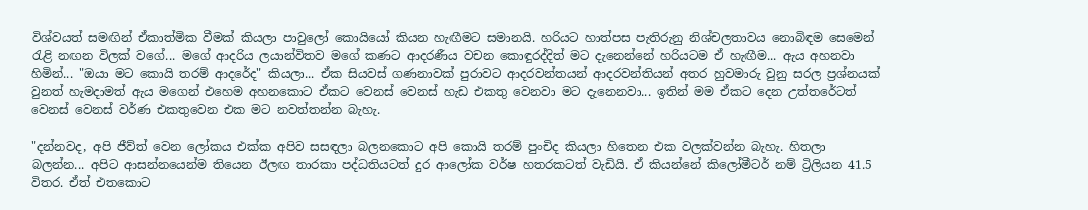විශ්වයත් සමඟින් ඒකාත්මික වීමක් කියලා පාවුලෝ කොයියෝ කියන හැඟීමට සමානයි. හරියට හාත්පස පැතිරුනු නිශ්චලතාවය නොබිඳම සෙමෙන් රැළි නඟන විලක් වගේ... මගේ ආදරිය ලයාන්විතව මගේ කණට ආදරණීය වචන කොඳුරද්දිත් මට දැනෙන්නේ හරියටම ඒ හැඟීම... ඇය අහනවා හිමින්... "ඔයා මට කොයි තරම් ආදරේද" කියලා... ඒක සියවස් ගණනාවක් පුරාවට ආදරවන්තයන් ආදරවන්තියන් අතර හුවමාරු වුනු සරල ප්‍රශ්නයක් වුනත් හැමදාමත් ඇය මගෙන් එහෙම අහනකොට ඒකට වෙනස් වෙනස් හැඩ එකතු වෙනවා මට දැනෙනවා... ඉතින් මම ඒකට දෙන උත්තරේටත් වෙනස් වෙනස් වර්ණ එකතුවෙන එක මට නවත්තන්න බැහැ.

"දන්නවද, අපි ජීව්ත් වෙන ලෝකය එක්ක අපිව සසඳලා බලනකොට අපි කොයි තරම් පුංචිද කියලා හිතෙන එක වලක්වන්න බැහැ. හිතලා බලන්න... අපිට ආසන්නයෙන්ම තියෙන ඊලඟ තාරකා පද්ධතියටත් දුර ආලෝක වර්ෂ හතරකටත් වැඩියි. ඒ කියන්නේ කිලෝමීටර් නම් ට්‍රිලියන 41.5 විතර. ඒත් එතකොට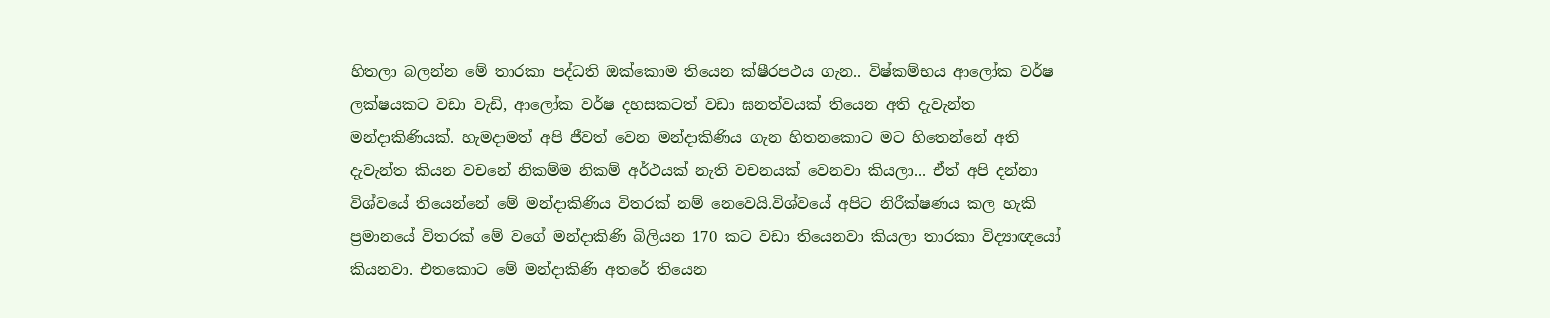හිතලා බලන්න මේ තාරකා පද්ධති ඔක්කොම තියෙන ක්ෂීරපථය ගැන.. විෂ්කම්භය ආලෝක වර්ෂ ලක්ෂයකට වඩා වැඩි, ආලෝක වර්ෂ දහසකටත් වඩා ඝනත්වයක් තියෙන අති දැවැන්ත මන්දාකිණියක්. හැමදාමත් අපි ජීවත් වෙන මන්දාකිණිය ගැන හිතනකොට මට හිතෙන්නේ අති දැවැන්ත කියන වචනේ නිකම්ම නිකම් අර්ථයක් නැති වචනයක් වෙනවා කියලා... ඒත් අපි දන්නා විශ්වයේ තියෙන්නේ මේ මන්දාකිණිය විතරක් නම් නෙවෙයි.විශ්වයේ අපිට නිරීක්ෂණය කල හැකි ප්‍රමානයේ විතරක් මේ වගේ මන්දාකිණි බිලියන 170 කට වඩා තියෙනවා කියලා තාරකා විද්‍යාඥයෝ කියනවා. එතකොට මේ මන්දාකිණි අතරේ තියෙන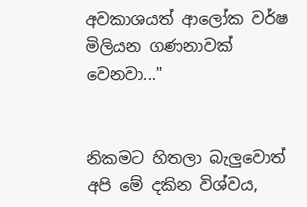අවකාශයත් ආලෝක වර්ෂ මිලියන ගණනාවක් වෙනවා..."


නිකමට හිතලා බැලුවොත් අපි මේ දකින විශ්වය,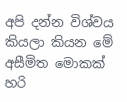අපි දන්න විශ්වය කියලා කියන මේ අසීමිත මොකක් හරි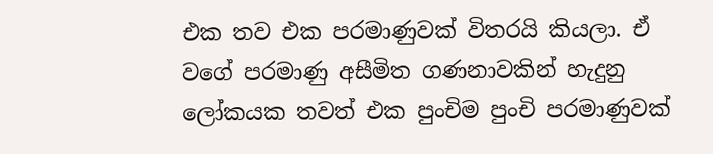එක තව එක පරමාණුවක් විතරයි කියලා. ඒ වගේ පරමාණු අසීමිත ගණනාවකින් හැදුනු ලෝකයක තවත් එක පුංචිම පුංචි පරමාණුවක්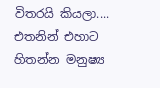විතරයි කියලා.... එතනින් එහාට හිතන්න මනුෂ්‍ය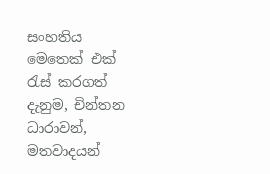සංහතිය මෙතෙක් එක්‍ රැස් කරගත් දැනුම, චින්තන ධාරාවන්, මතවාදයන්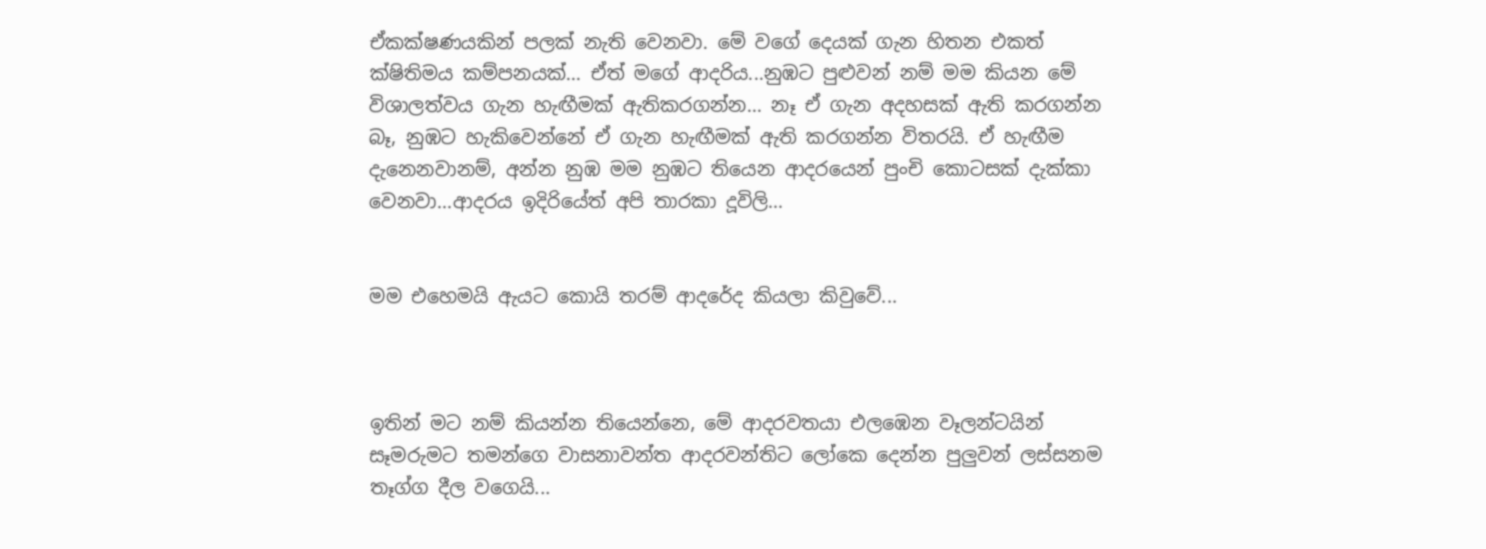ඒකක්ෂණයකින් පලක් නැති වෙනවා. මේ වගේ දෙයක් ගැන හිතන එකත් ක්ෂිතිමය කම්පනයක්... ඒත් මගේ ආදරිය...නුඹට පුළුවන් නම් මම කියන මේ විශාලත්වය ගැන හැඟීමක් ඇතිකරගන්න... නෑ ඒ ගැන අදහසක් ඇති කරගන්න බෑ, නුඹට හැකිවෙන්නේ ඒ ගැන හැඟීමක් ඇති කරගන්න විතරයි. ඒ හැඟීම දැනෙනවානම්, අන්න නුඹ මම නුඹට තියෙන ආදරයෙන් පුංචි කොටසක් දැක්කා වෙනවා...ආදරය ඉදිරියේත් අපි තාරකා දූවිලි...


මම එහෙමයි ඇයට කොයි තරම් ආදරේද කියලා කිවුවේ...



ඉතින් මට නම් කියන්න තියෙන්නෙ, මේ ආදරවතයා එලඹෙන වෑලන්ටයින් සෑමරුමට තමන්ගෙ වාසනාවන්ත ආදරවන්තිට ලෝකෙ දෙන්න පුලුවන් ලස්සනම තෑග්ග දීල වගෙයි...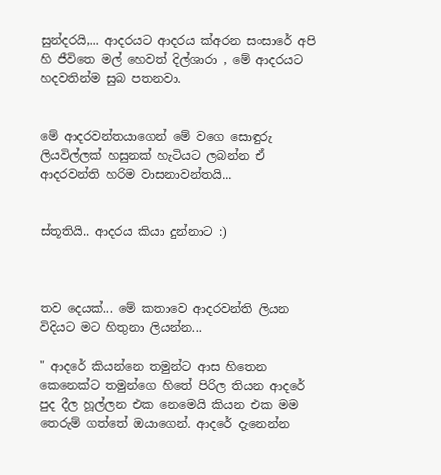සුන්දරයි,... ආදරයට ආදරය ක්‍අරන සංසාරේ අපි හි ජීවිතෙ මල් හෙවත් දිල්ශාරා , මේ ආදරයට හදවතින්ම සුබ පතනවා.


මේ ආදරවන්තයාගෙන් මේ වගෙ සොඳුරු ලියවිල්ලක් හසුනක් හැටියට ලබන්න ඒ ආදරවන්ති හරිම වාසනාවන්තයි...


ස්තූතියි.. ආදරය කියා දුන්නාට :)



තව දෙයක්... මේ කතාවෙ ආදරවන්ති ලියන විදියට මට හිතුනා ලියන්න...

" ආදරේ කියන්නෙ තමුන්ට ආස හිතෙන කෙනෙක්ට තමුන්ගෙ හිතේ පිරිල තියන ආද‍රේ පුද දීල හූල්ලන එක නෙමෙයි කියන එක මම තෙරුම් ගත්තේ ඔයාගෙන්. ආදරේ දැනෙන්න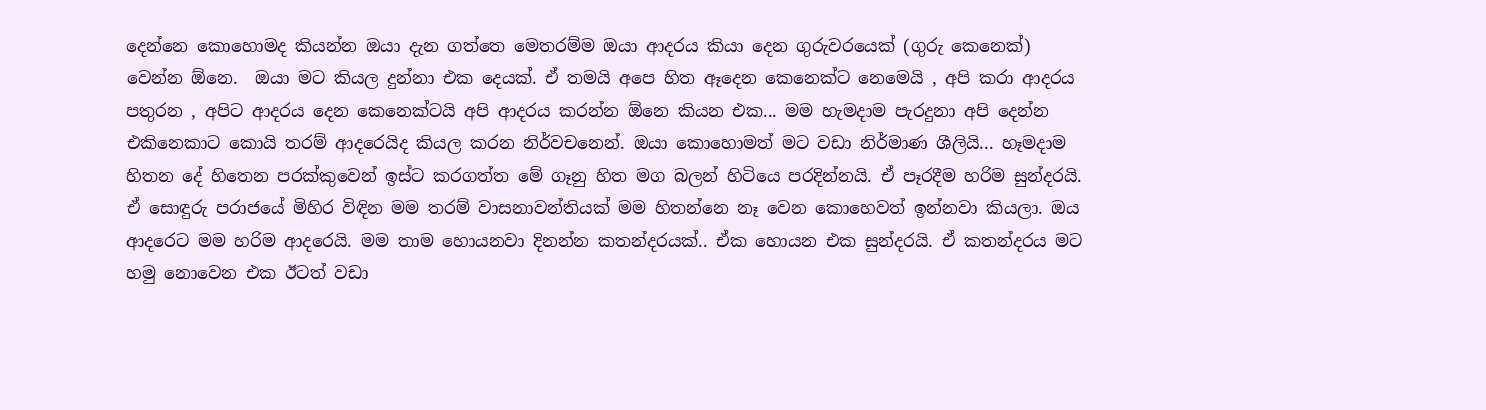දෙන්නෙ කොහොමද කියන්න ඔයා දැන ගත්තෙ මෙතරම්ම ඔයා ආදරය කියා දෙන ගුරුවරයෙක් (ගුරු කෙනෙක්) වෙන්න ඕනෙ.  ඔයා මට කියල දුන්නා එක දෙයක්. ඒ තමයි අපෙ හිත ඈදෙන කෙනෙක්ට නෙමෙයි , අපි කරා ආදරය පතුරන , අපිට ආදරය දෙන කෙනෙක්ටයි අපි ආදරය කරන්න ඕනෙ කියන එක... මම හැමදාම පැරදුනා අපි දෙන්න එකිනෙකාට කොයි තරම් ආදරෙයිද කියල කරන නිර්වචනෙන්. ඔයා කොහොමත් මට වඩා නිර්මාණ ශීලියි... හෑමදාම හිතන දේ හිතෙන පරක්කුවෙන් ඉස්ට කරගත්ත මේ ගෑනු හිත මග බලන් හිටියෙ පරදින්නයි. ඒ පෑරදීම හරිම සුන්දරයි. ඒ සොඳුරු පරාජයේ මිහිර විඳින මම තරම් වාසනාවන්තියක් මම හිතන්නෙ නෑ වෙන කොහෙවත් ඉන්නවා කියලා. ඔය ආදරෙට මම හරිම ආදරෙයි. මම තාම හොයනවා දිනන්න කතන්දරයක්.. ඒක හොයන එක සුන්දරයි. ඒ කතන්දරය මට හමු නොවෙන එක ඊටත් වඩා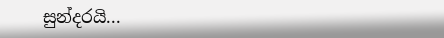සුන්දරයි...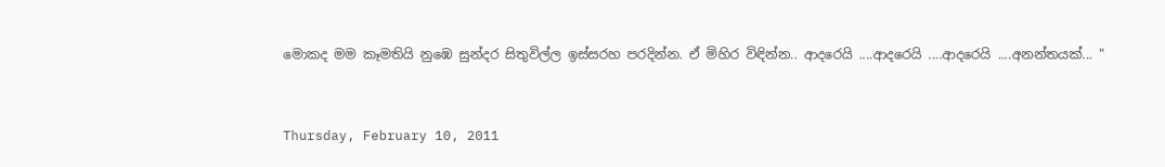මොකද මම කෑමතියි නුඹෙ සුන්දර සිතුවිල්ල ඉස්සරහ පරදින්න. ඒ මිහිර විඳින්න.. ආදරෙයි ....ආදරෙයි ....ආදරෙයි ....අනන්තයක්... "


Thursday, February 10, 2011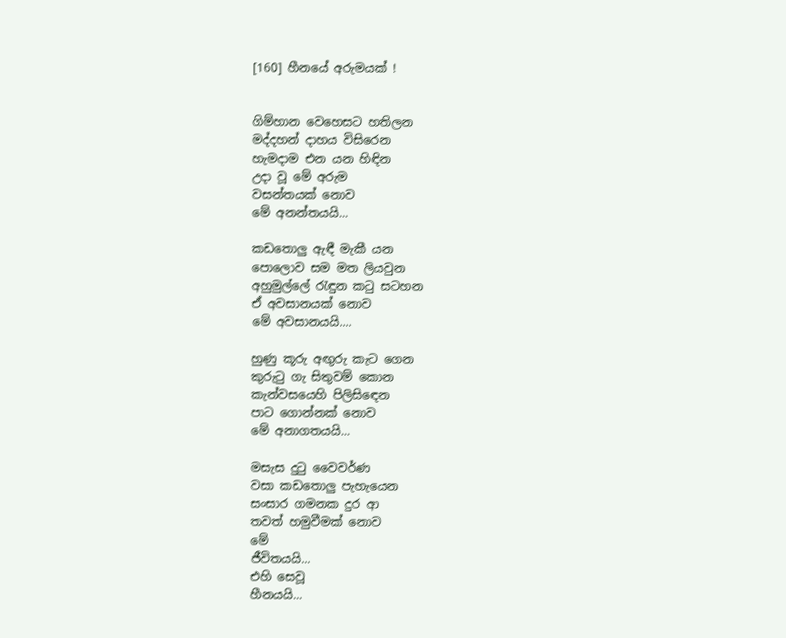[160] හීනයේ අරුමයක් !


ගිම්හාන වෙහෙසට හතිලන
මද්දහන් දාහය විසිරෙන
හැමදාම එන යන හිඳින
උදා වූ මේ අරුම
වසන්තයක් නොව
මේ අනන්තයයි...

කඩතොලු ඇඳී මැකී යන
පොලොව සම මත ලියවුන
අහුමුල්ලේ ‍රැඳුන ක‍ටු සටහන
ඒ අවසානයක් නොව
මේ අවසානයයි....

හුණු කූරු අඟුරු කැට ගෙන
කුරු‍ටු ගැ සිතුවම් කොන
කැන්වසයෙහි පිලිසි‍ඳෙන
පාට ගොන්නක් නොව
මේ අනාගතයයි...

මසැස දු‍ටු වෛවර්ණ
වසා කඩතොලු පැහැයෙන
සංසාර ගමනක දුර ආ
තවත් හමුවීමක් නොව
මේ
ජීවිතයයි...
එහි සෙවූ
හීනයයි...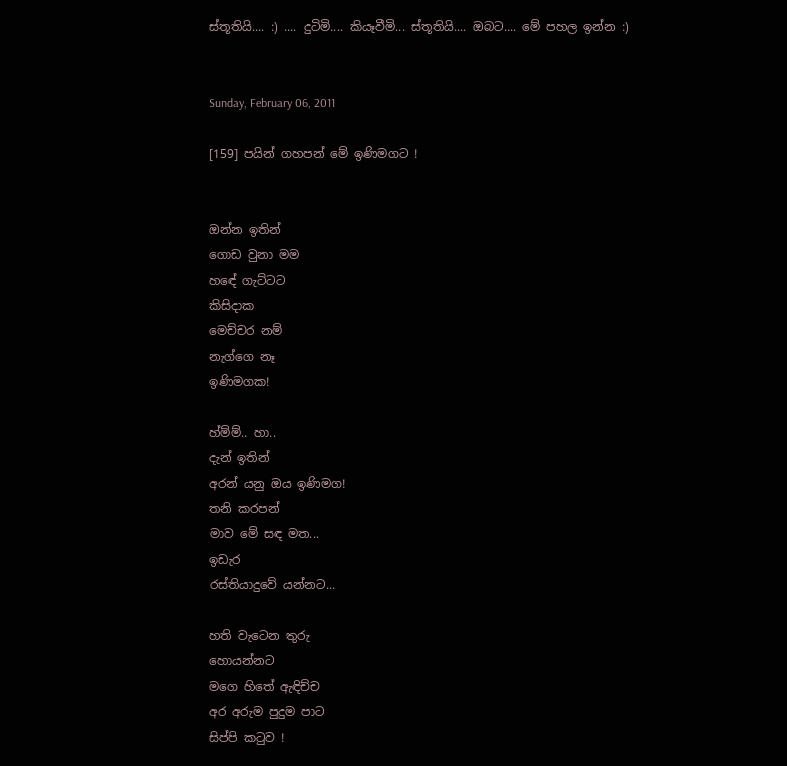ස්තූතියි.... :) .... දුටිමි.... කියෑවීමි... ස්තූතියි.... ඔබට.... මේ පහල ඉන්න :)


Sunday, February 06, 2011

[159] පයින් ගහපන් මේ ඉණිමගට !


ඔන්න ඉතින්
ගොඩ වුනා මම
හඳේ ගැට්ටට
කිසිදාක
මෙච්චර නම්
නැග්ගෙ නෑ
ඉණිමගක!

හ්ම්ම්.. හා..
දැන් ඉතින්
අරන් යනු ඔය ඉණිමග!
තනි කරපන්
මාව මේ සඳ මත...
ඉඩැර
රස්තියාදුවේ යන්නට...

හති වැටෙන තුරු
හොයන්නට
මගෙ හිතේ ඇඳිච්ච
අර අරුම පුදුම පාට
සිප්පි ක‍ටුව !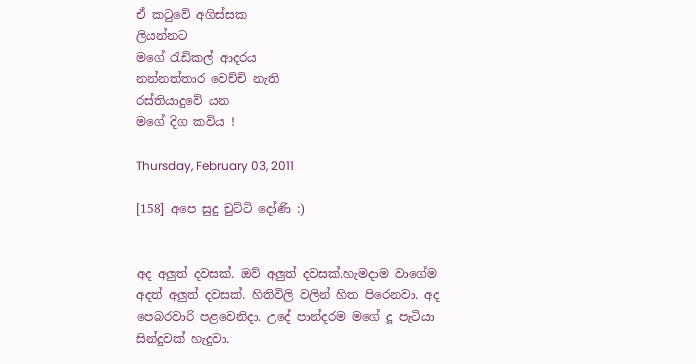ඒ ක‍ටුවේ අගිස්සක
ලියන්නට
මගේ ‍රැඩිකල් ආදරය
නන්නත්තාර වෙච්චි නැති
රස්තියාදුවේ යන
මගේ දිග කවිය !

Thursday, February 03, 2011

[158] අපෙ සුදු චුට්ටි දෝණි :)


අද අලුත් දවසක්. ඔව් අලුත් දවසක්.හැමදාම වාගේම අදත් අලුත් දවසක්. හිතිවිලි වලින් හිත පිරෙනවා. අද පෙබරවාරි පළවෙනිදා. උදේ පාන්දරම මගේ දූ පැටියා සින්දුවක් හැදුවා.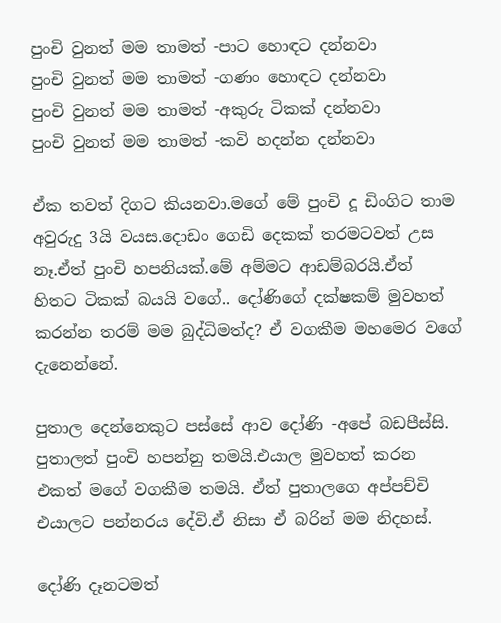පුංචි වුනත් මම තාමත් -පාට හොඳට දන්නවා
පුංචි වුනත් මම තාමත් -ගණං හොඳට දන්නවා
පුංචි වුනත් මම තාමත් -අකුරු ටිකක් දන්නවා
පුංචි වුනත් මම තාමත් -කවි හදන්න දන්නවා

ඒක තවත් දිගට කියනවා.මගේ මේ පුංචි දූ ඩිංගිට තාම අවුරුදු 3යි වයස.දොඩං ගෙඩි දෙකක් තරමටවත් උස නෑ.ඒත් පුංචි හපනියක්.මේ අම්මට ආඩම්බරයි.ඒත් හිතට ටිකක් බයයි වගේ.. දෝණිගේ දක්ෂකම් මුවහත් කරන්න තරම් මම බුද්ධිමත්ද? ඒ වගකීම මහමෙර වගේ දැනෙන්නේ.

පුතාල දෙන්නෙකුට පස්සේ ආව දෝණි -අපේ බඩපීස්සි. පුතාලත් පුංචි හපන්නු තමයි.එයාල මුවහත් කරන එකත් මගේ වගකීම තමයි. ඒත් පුතාලගෙ අප්පච්චි එයාලට පන්නරය දේවි.ඒ නිසා ඒ බරින් මම නිදහස්.

දෝණි දෑනටමත්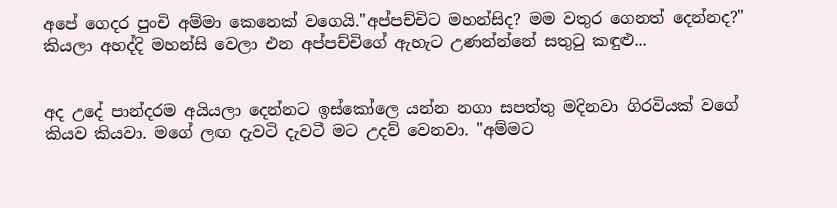අපේ ගෙදර පුංචි අම්මා කෙනෙක් වගෙයි."අප්පච්චිට මහන්සිද? මම වතුර ගෙනත් දෙන්නද?" කියලා අහද්දි මහන්සි වෙලා එන අප්පච්චිගේ ඇහැට උණන්න්නේ සතුටු කඳුළු...


අද උදේ පාන්දරම අයියලා දෙන්නට ඉස්කෝලෙ යන්න නගා සපත්තු මදිනවා ගිරවියක් වගේ කියව කියවා. මගේ ලඟ දැවටි දැවටී මට උදව් වෙනවා. "අම්මට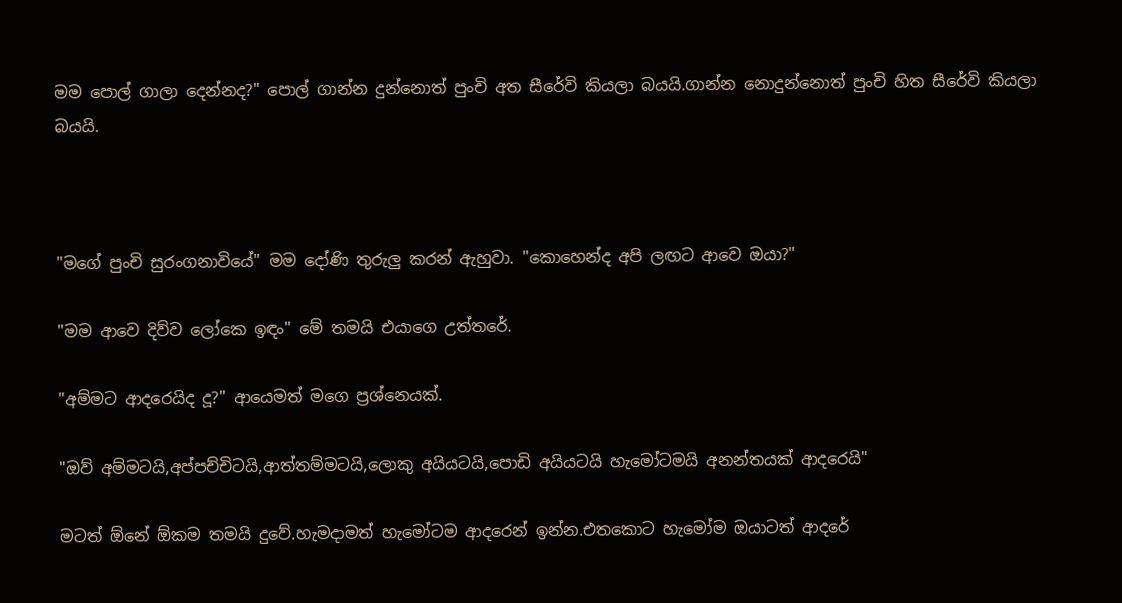මම පොල් ගාලා දෙන්නද?" පොල් ගාන්න දුන්නොත් පුංචි අත සීරේවි කියලා බයයි.ගාන්න නොදුන්නොත් පුංචි හිත සීරේවි කියලා බයයි.



"මගේ පුංචි සුරංගනාවියේ" මම දෝණි තුරුලු කරන් ඇහුවා. "කොහෙන්ද අපි ලඟට ආවෙ ඔයා?"

"මම ආවෙ දිව්ව ලෝකෙ ඉඳං" මේ තමයි එයාගෙ උත්තරේ.

"අම්මට ආදරෙයිද දූ?" ආයෙමත් මගෙ ප්‍රශ්නෙයක්.

"ඔව් අම්මටයි,අප්පච්චිටයි,ආත්තම්මටයි,ලොකු අයියටයි,පොඩි අයියටයි හැමෝටමයි අනන්තයක් ආදරෙයි"

මටත් ඕනේ ඕකම තමයි දුවේ.හැමදාමත් හැමෝටම ආදරෙන් ඉන්න.එතකොට හැමෝම ඔයාටත් ආදරේ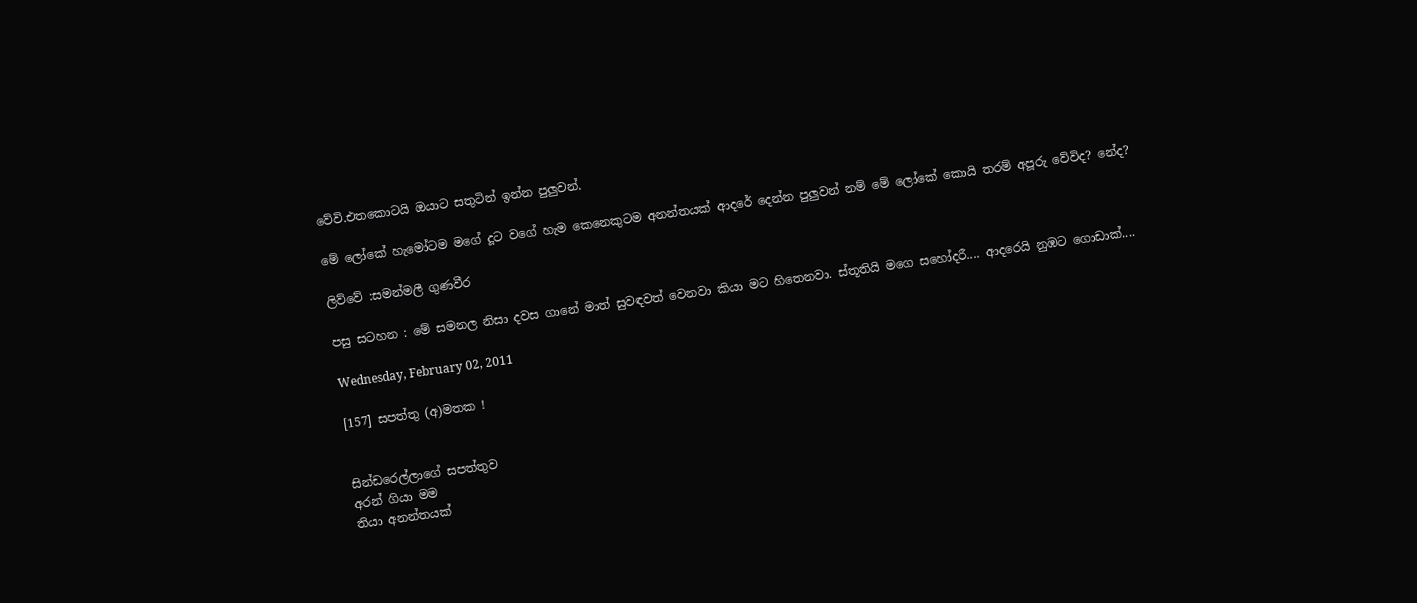වේවි.එතකොටයි ඔයාට සතුටින් ඉන්න පුලුවන්.

මේ ලෝකේ හැමෝටම මගේ දූට වගේ හැම කෙනෙකුටම අනන්තයක් ආදරේ දෙන්න පුලුවන් නම් මේ ලෝකේ කොයි තරම් අපූරු වේවිද? නේද?

ලිව්වේ :සමන්මලී ගුණවීර

පසු සටහන : මේ සමනල නිසා දවස ගානේ මාත් සුවඳවත් වෙනවා කියා මට හිතෙනවා. ස්තූතියි මගෙ සහෝදරී.... ආදරෙයි නුඹට ගොඩාක්....

Wednesday, February 02, 2011

[157] සපත්තු (අ)මතක !


සින්ඩරෙල්ලාගේ සපත්තුව
අරන් ගියා මම
තියා අනන්තයක්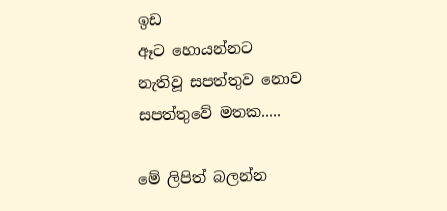ඉඩ
ඈට හොයන්නට
නැතිවූ සපත්තුව නොව
සපත්තුවේ මතක.....

මේ ලිපිත් බලන්න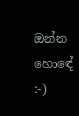ඔන්න හොඳේ :-)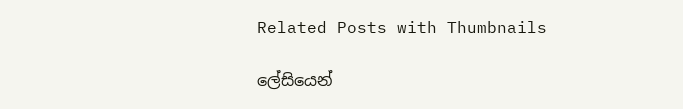Related Posts with Thumbnails

ලේසියෙන්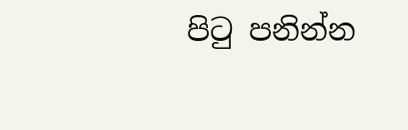පිටු පනින්න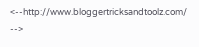<--http://www.bloggertricksandtoolz.com/ -->